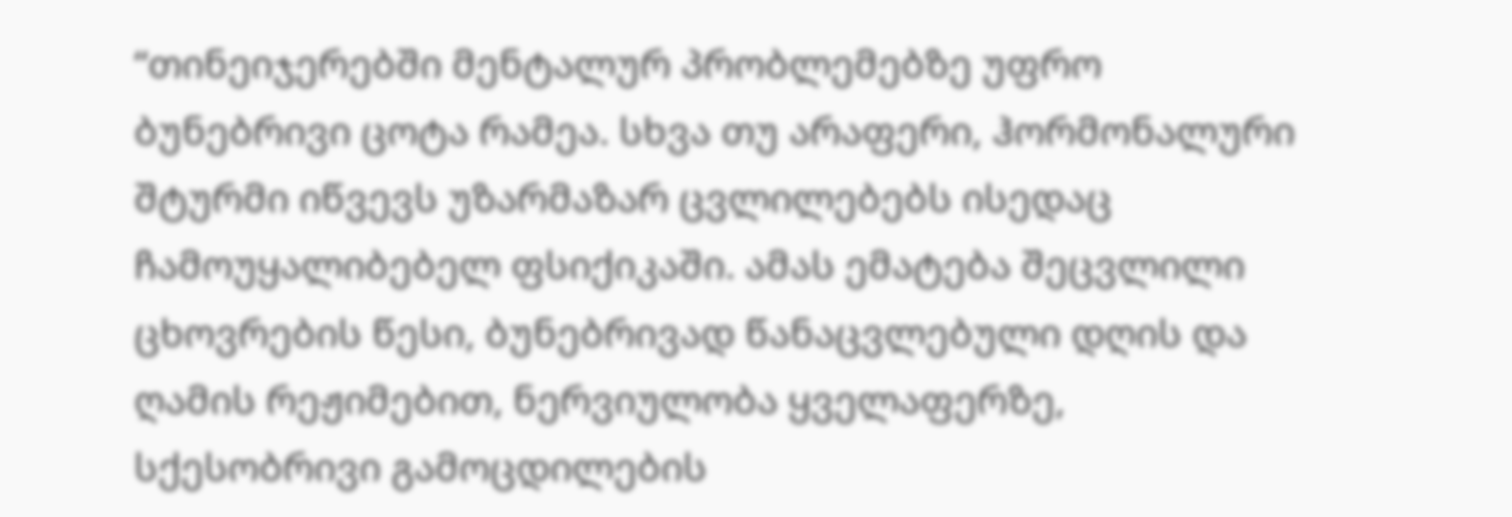“თინეიჯერებში მენტალურ პრობლემებზე უფრო ბუნებრივი ცოტა რამეა. სხვა თუ არაფერი, ჰორმონალური შტურმი იწვევს უზარმაზარ ცვლილებებს ისედაც ჩამოუყალიბებელ ფსიქიკაში. ამას ემატება შეცვლილი ცხოვრების წესი, ბუნებრივად წანაცვლებული დღის და ღამის რეჟიმებით, ნერვიულობა ყველაფერზე, სქესობრივი გამოცდილების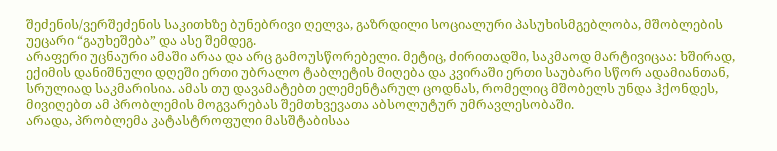შეძენის/ვერშეძენის საკითხზე ბუნებრივი ღელვა, გაზრდილი სოციალური პასუხისმგებლობა, მშობლების უეცარი “გაუხეშება” და ასე შემდეგ.
არაფერი უცნაური ამაში არაა და არც გამოუსწორებელი. მეტიც, ძირითადში, საკმაოდ მარტივიცაა: ხშირად, ექიმის დანიშნული დღეში ერთი უბრალო ტაბლეტის მიღება და კვირაში ერთი საუბარი სწორ ადამიანთან, სრულიად საკმარისია. ამას თუ დავამატებთ ელემენტარულ ცოდნას, რომელიც მშობელს უნდა ჰქონდეს, მივიღებთ ამ პრობლემის მოგვარებას შემთხვევათა აბსოლუტურ უმრავლესობაში.
არადა, პრობლემა კატასტროფული მასშტაბისაა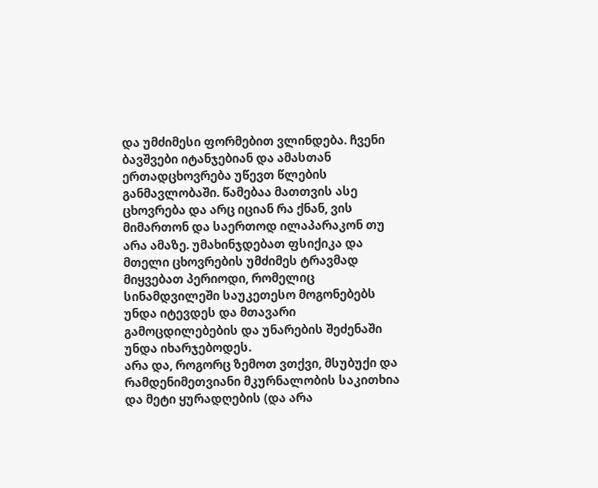და უმძიმესი ფორმებით ვლინდება. ჩვენი ბავშვები იტანჯებიან და ამასთან ერთადცხოვრება უწევთ წლების განმავლობაში. წამებაა მათთვის ასე ცხოვრება და არც იციან რა ქნან, ვის მიმართონ და საერთოდ ილაპარაკონ თუ არა ამაზე. უმახინჯდებათ ფსიქიკა და მთელი ცხოვრების უმძიმეს ტრავმად მიყვებათ პერიოდი, რომელიც სინამდვილეში საუკეთესო მოგონებებს უნდა იტევდეს და მთავარი გამოცდილებების და უნარების შეძენაში უნდა იხარჯებოდეს.
არა და, როგორც ზემოთ ვთქვი, მსუბუქი და რამდენიმეთვიანი მკურნალობის საკითხია და მეტი ყურადღების (და არა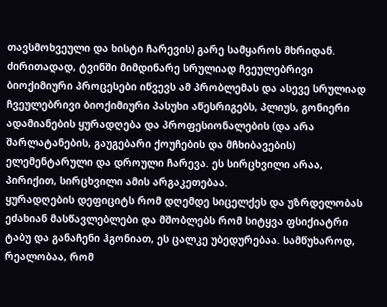თავსმოხვეული და ხისტი ჩარევის) გარე სამყაროს მხრიდან. ძირითადად, ტვინში მიმდინარე სრულიად ჩვეულებრივი ბიოქიმიური პროცესები იწვევს ამ პრობლემას და ასევე სრულიად ჩვეულებრივი ბიოქიმიური პასუხი აწესრიგებს, პლიუს, გონიერი ადამიანების ყურადღება და პროფესიონალების (და არა შარლატანების, გაუგებარი ქოუჩების და მჩხიბავების) ელემენტარული და დროული ჩარევა. ეს სირცხვილი არაა, პირიქით, სირცხვილი ამის არგაკეთებაა.
ყურადღების დეფიციტს რომ დღემდე სიცელქეს და უზრდელობას ეძახიან მასწავლებლები და მშობლებს რომ სიტყვა ფსიქიატრი ტაბუ და განაჩენი ჰგონიათ, ეს ცალკე უბედურებაა. სამწუხაროდ, რეალობაა, რომ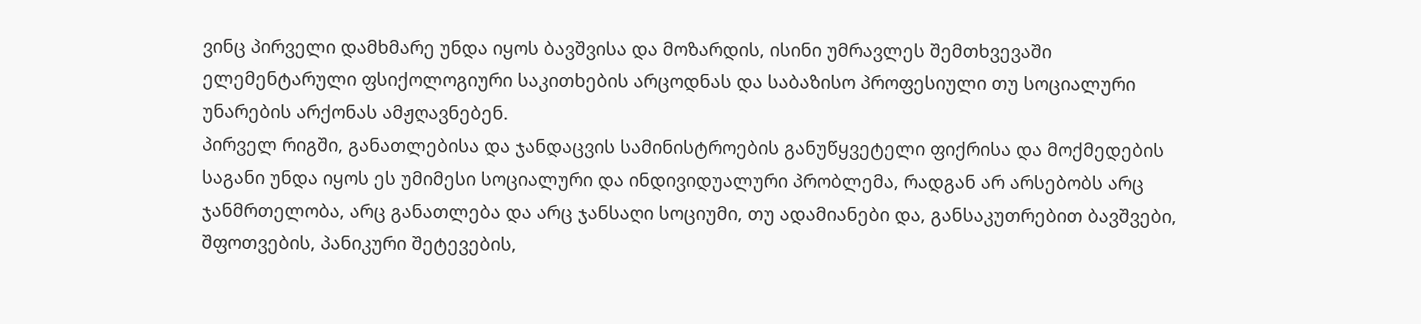ვინც პირველი დამხმარე უნდა იყოს ბავშვისა და მოზარდის, ისინი უმრავლეს შემთხვევაში ელემენტარული ფსიქოლოგიური საკითხების არცოდნას და საბაზისო პროფესიული თუ სოციალური უნარების არქონას ამჟღავნებენ.
პირველ რიგში, განათლებისა და ჯანდაცვის სამინისტროების განუწყვეტელი ფიქრისა და მოქმედების საგანი უნდა იყოს ეს უმიმესი სოციალური და ინდივიდუალური პრობლემა, რადგან არ არსებობს არც ჯანმრთელობა, არც განათლება და არც ჯანსაღი სოციუმი, თუ ადამიანები და, განსაკუთრებით ბავშვები, შფოთვების, პანიკური შეტევების,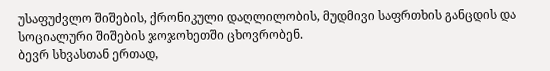უსაფუძვლო შიშების, ქრონიკული დაღლილობის, მუდმივი საფრთხის განცდის და სოციალური შიშების ჯოჯოხეთში ცხოვრობენ.
ბევრ სხვასთან ერთად,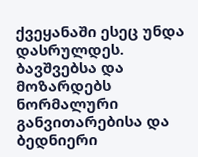ქვეყანაში ესეც უნდა დასრულდეს. ბავშვებსა და მოზარდებს ნორმალური განვითარებისა და ბედნიერი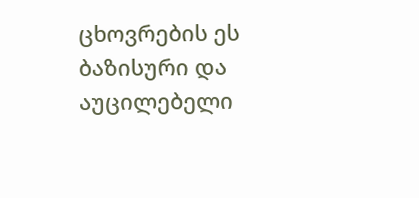ცხოვრების ეს ბაზისური და აუცილებელი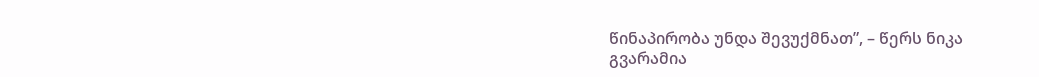წინაპირობა უნდა შევუქმნათ”, – წერს ნიკა გვარამია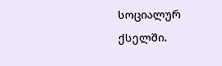სოციალურ ქსელში.